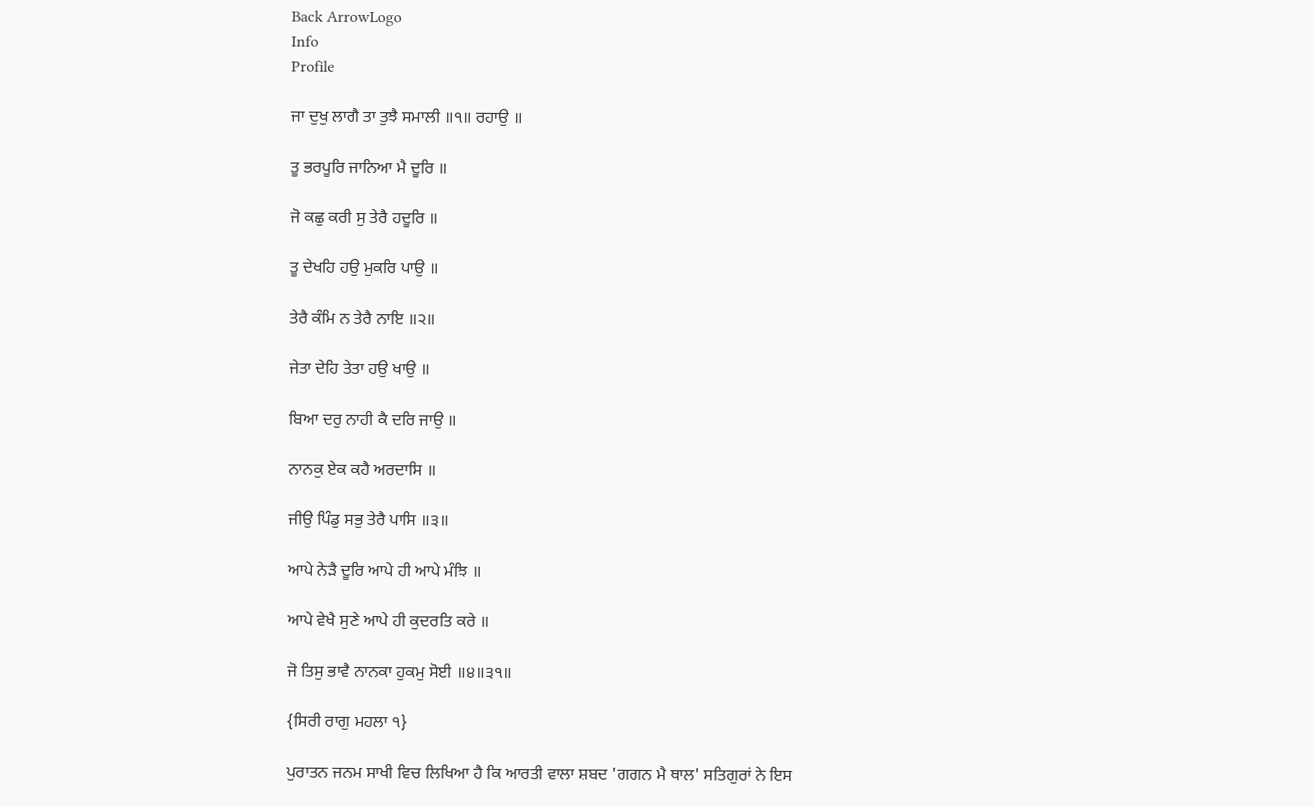Back ArrowLogo
Info
Profile

ਜਾ ਦੁਖੁ ਲਾਗੈ ਤਾ ਤੁਝੈ ਸਮਾਲੀ ॥੧॥ ਰਹਾਉ ॥

ਤੂ ਭਰਪੂਰਿ ਜਾਨਿਆ ਮੈ ਦੂਰਿ ॥

ਜੋ ਕਛੁ ਕਰੀ ਸੁ ਤੇਰੈ ਹਦੂਰਿ ॥

ਤੂ ਦੇਖਹਿ ਹਉ ਮੁਕਰਿ ਪਾਉ ॥

ਤੇਰੈ ਕੰਮਿ ਨ ਤੇਰੈ ਨਾਇ ॥੨॥

ਜੇਤਾ ਦੇਹਿ ਤੇਤਾ ਹਉ ਖਾਉ ॥

ਬਿਆ ਦਰੁ ਨਾਹੀ ਕੈ ਦਰਿ ਜਾਉ ॥

ਨਾਨਕੁ ਏਕ ਕਹੈ ਅਰਦਾਸਿ ॥

ਜੀਉ ਪਿੰਡੁ ਸਭੁ ਤੇਰੈ ਪਾਸਿ ॥੩॥

ਆਪੇ ਨੇੜੈ ਦੂਰਿ ਆਪੇ ਹੀ ਆਪੇ ਮੰਝਿ ॥

ਆਪੇ ਵੇਖੈ ਸੁਣੇ ਆਪੇ ਹੀ ਕੁਦਰਤਿ ਕਰੇ ॥

ਜੋ ਤਿਸੁ ਭਾਵੈ ਨਾਨਕਾ ਹੁਕਮੁ ਸੋਈ ॥੪॥੩੧॥

{ਸਿਰੀ ਰਾਗੁ ਮਹਲਾ ੧}

ਪੁਰਾਤਨ ਜਨਮ ਸਾਖੀ ਵਿਚ ਲਿਖਿਆ ਹੈ ਕਿ ਆਰਤੀ ਵਾਲਾ ਸ਼ਬਦ 'ਗਗਨ ਮੈ ਥਾਲ' ਸਤਿਗੁਰਾਂ ਨੇ ਇਸ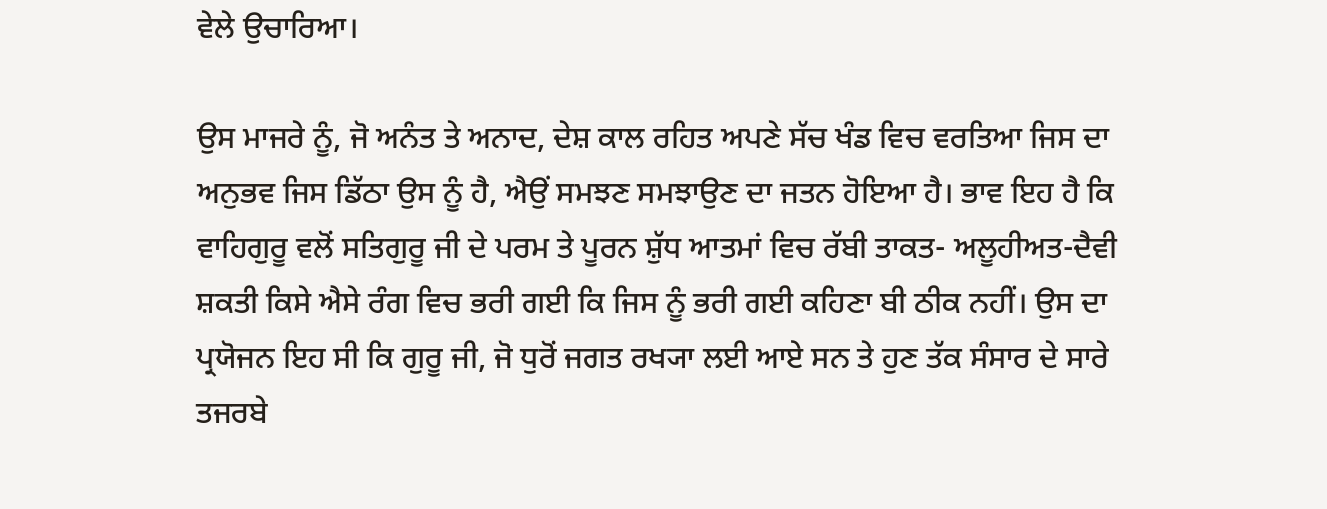ਵੇਲੇ ਉਚਾਰਿਆ।

ਉਸ ਮਾਜਰੇ ਨੂੰ, ਜੋ ਅਨੰਤ ਤੇ ਅਨਾਦ, ਦੇਸ਼ ਕਾਲ ਰਹਿਤ ਅਪਣੇ ਸੱਚ ਖੰਡ ਵਿਚ ਵਰਤਿਆ ਜਿਸ ਦਾ ਅਨੁਭਵ ਜਿਸ ਡਿੱਠਾ ਉਸ ਨੂੰ ਹੈ, ਐਉਂ ਸਮਝਣ ਸਮਝਾਉਣ ਦਾ ਜਤਨ ਹੋਇਆ ਹੈ। ਭਾਵ ਇਹ ਹੈ ਕਿ ਵਾਹਿਗੁਰੂ ਵਲੋਂ ਸਤਿਗੁਰੂ ਜੀ ਦੇ ਪਰਮ ਤੇ ਪੂਰਨ ਸ਼ੁੱਧ ਆਤਮਾਂ ਵਿਚ ਰੱਬੀ ਤਾਕਤ- ਅਲੂਹੀਅਤ-ਦੈਵੀ ਸ਼ਕਤੀ ਕਿਸੇ ਐਸੇ ਰੰਗ ਵਿਚ ਭਰੀ ਗਈ ਕਿ ਜਿਸ ਨੂੰ ਭਰੀ ਗਈ ਕਹਿਣਾ ਬੀ ਠੀਕ ਨਹੀਂ। ਉਸ ਦਾ ਪ੍ਰਯੋਜਨ ਇਹ ਸੀ ਕਿ ਗੁਰੂ ਜੀ, ਜੋ ਧੁਰੋਂ ਜਗਤ ਰਖ੍ਯਾ ਲਈ ਆਏ ਸਨ ਤੇ ਹੁਣ ਤੱਕ ਸੰਸਾਰ ਦੇ ਸਾਰੇ ਤਜਰਬੇ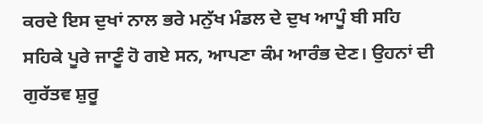ਕਰਦੇ ਇਸ ਦੁਖਾਂ ਨਾਲ ਭਰੇ ਮਨੁੱਖ ਮੰਡਲ ਦੇ ਦੁਖ ਆਪੂੰ ਬੀ ਸਹਿ ਸਹਿਕੇ ਪੂਰੇ ਜਾਣੂੰ ਹੋ ਗਏ ਸਨ, ਆਪਣਾ ਕੰਮ ਆਰੰਭ ਦੇਣ। ਉਹਨਾਂ ਦੀ ਗੁਰੱਤਵ ਸ਼ੁਰੂ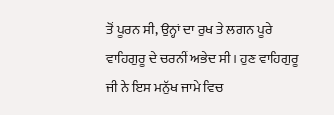ਤੋਂ ਪੂਰਨ ਸੀ, ਉਨ੍ਹਾਂ ਦਾ ਰੁਖ ਤੇ ਲਗਨ ਪੂਰੇ ਵਾਹਿਗੁਰੂ ਦੇ ਚਰਨੀਂ ਅਭੇਦ ਸੀ। ਹੁਣ ਵਾਹਿਗੁਰੂ ਜੀ ਨੇ ਇਸ ਮਨੁੱਖ ਜਾਮੇ ਵਿਚ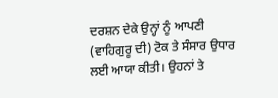ਦਰਸ਼ਨ ਦੇਕੇ ਉਨ੍ਹਾਂ ਨੂੰ ਆਪਣੀ (ਵਾਹਿਗੁਰੂ ਦੀ) ਟੋਕ ਤੇ ਸੰਸਾਰ ਉਧਾਰ ਲਈ ਆਯਾ ਕੀਤੀ। ਉਹਨਾਂ ਤੇ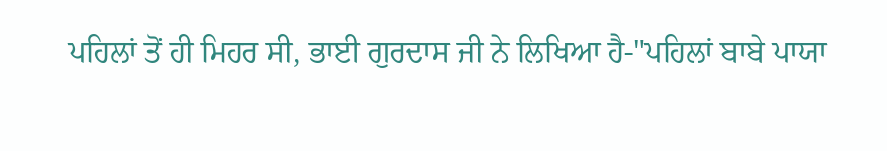ਪਹਿਲਾਂ ਤੋਂ ਹੀ ਮਿਹਰ ਸੀ, ਭਾਈ ਗੁਰਦਾਸ ਜੀ ਨੇ ਲਿਖਿਆ ਹੈ-"ਪਹਿਲਾਂ ਬਾਬੇ ਪਾਯਾ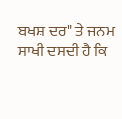ਬਖਸ਼ ਦਰ" ਤੇ ਜਨਮ ਸਾਖੀ ਦਸਦੀ ਹੈ ਕਿ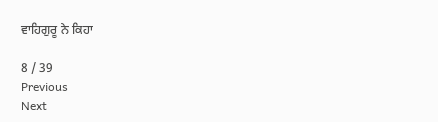ਵਾਹਿਗੁਰੂ ਨੇ ਕਿਹਾ

8 / 39
Previous
Next